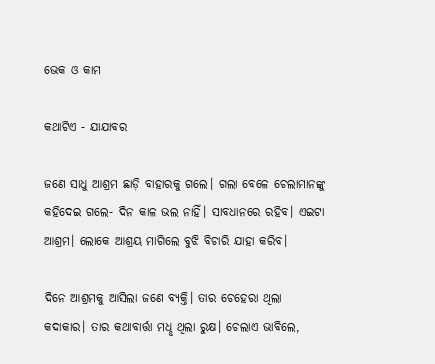ଭେକ ଓ କାମ

କଥାଟିଏ - ଯାଯାବର

ଜଣେ ସାଧୁ ଆଶ୍ରମ ଛାଡ଼ି ବାହାରକୁ ଗଲେ। ଗଲା ବେଳେ ଚେଲାମାନଙ୍କୁ କହିଦେଇ ଗଲେ- ଦିନ କାଳ ଭଲ ନାହିଁ। ସାବଧାନରେ ରହିବ। ଏଇଟା ଆଶ୍ରମ। ଲୋକେ ଆଶ୍ରୟ ମାଗିଲେ ବୁଝି ବିଚାରି ଯାହା କରିବ।

ଦିନେ ଆଶ୍ରମକୁ ଆସିଲା ଜଣେ ବ୍ୟକ୍ତି। ତାର ଚେହେରା ଥିଲା କଦାକାର। ତାର କଥାବାର୍ତ୍ତା ମଧୢ ଥିଲା ରୁକ୍ଷ। ଚେଲାଏ ଭାବିଲେ,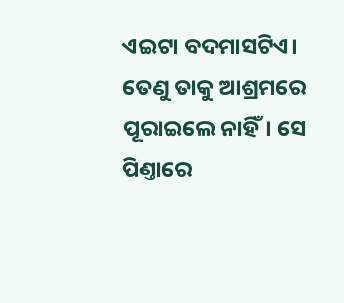ଏଇଟା ବଦମାସଟିଏ। ତେଣୁ ତାକୁ ଆଶ୍ରମରେ ପୂରାଇଲେ ନାହିଁ। ସେ ପିଣ୍ତାରେ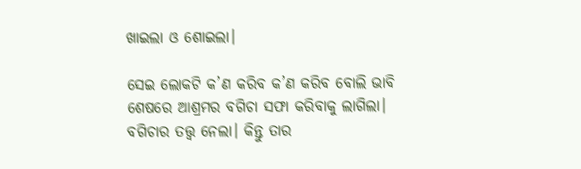ଖାଇଲା ଓ ଶୋଇଲା।

ସେଇ ଲୋକଟି କ’ଣ କରିବ କ’ଣ କରିବ ବୋଲି ଭାବି ଶେଷରେ ଆଶ୍ରମର ବଗିଚା ସଫା କରିବାକୁ ଲାଗିଲା। ବଗିଚାର ତତ୍ତ୍ବ ନେଲା। କିନ୍ତୁ ତାର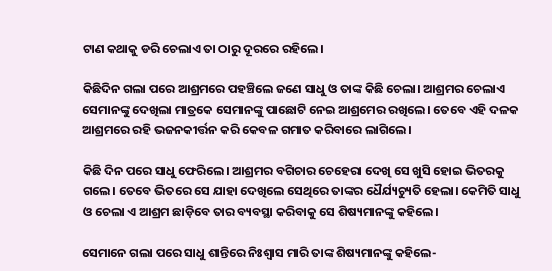ଟାଣ କଥାକୁ ଡରି ଚେଲାଏ ତା ଠାରୁ ଦୂରରେ ରହିଲେ।

କିଛିଦିନ ଗଲା ପରେ ଆଶ୍ରମରେ ପହଞ୍ଚିଲେ ଜଣେ ସାଧୁ ଓ ତାଙ୍କ କିଛି ଚେଲା। ଆଶ୍ରମର ଚେଲାଏ ସେମାନଙ୍କୁ ଦେଖିଲା ମାତ୍ରକେ ସେମାନଙ୍କୁ ପାଛୋଟି ନେଇ ଆଶ୍ରମ‌େର ରଖିଲେ। ତେବେ ଏହି ଦଳକ ଆଶ୍ରମରେ ରହି ଭଜନକୀର୍ତ୍ତନ କରି କେବଳ ଗମାତ କରିବାରେ ଲାଗିଲେ।

କିଛି ଦିନ ପରେ ସାଧୁ ଫେରିଲେ। ଆଶ୍ରମର ବଗିଚାର ଚେହେରା ଦେଖି ସେ ଖୁସି ହୋଇ ଭିତରକୁ ଗଲେ। ତେବେ ଭିତରେ ସେ ଯାହା ଦେଖିଲେ ସେଥିରେ ତାଙ୍କର ଧୈର୍ଯ୍ୟଚ୍ୟୁତି ହେଲା। କେମିତି ସାଧୁ ଓ ଚେଲା ଏ ଆଶ୍ରମ ଛାଡ଼ିବେ ତାର ବ୍ୟବସ୍ଥା କରିବାକୁ ସେ ଶିଷ୍ୟମାନଙ୍କୁ କହିଲେ।

ସେମାନେ ଗଲା ପରେ ସାଧୁ ଶାନ୍ତିରେ ନିଃଶ୍ବାସ ମାରି ତାଙ୍କ ଶିଷ୍ୟମାନଙ୍କୁ କହିଲେ-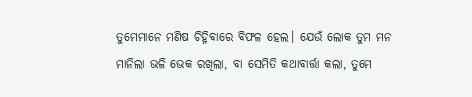ତୁମେମାନେ ମଣିଷ ଚିହ୍ନିବାରେ ବିଫଳ ହେଲ। ଯେଉଁ ଲୋକ ତୁମ ମନ ମାନିଲା ଭଳି ଭେକ ରଖିଲା, ବା ସେମିତି କଥାବାର୍ତ୍ତା କଲା, ତୁମେ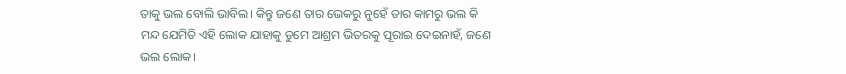ତାକୁ ଭଲ ବୋଲି ଭାବିଲ। କିନ୍ତୁ ଜଣେ ତାର ଭେକରୁ ନୁହେଁ ତାର କାମରୁ ଭଲ କି ମନ୍ଦ ଯେମିତି ଏହି ଲୋକ ଯାହାକୁ ତୁମେ ଆଶ୍ରମ ଭିତରକୁ ପୂରାଇ ଦେଇନାହଁ, ଜଣେ ଭଲ ଲୋକ।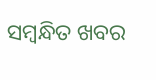ସମ୍ବନ୍ଧିତ ଖବର